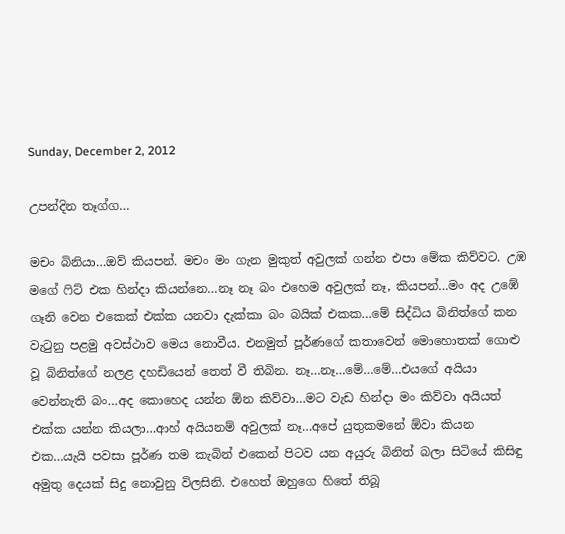Sunday, December 2, 2012

උපන්දින තෑග්ග…

මචං බිනියා…ඔව් කියපන්. මචං මං ගැන මුකුත් අවුලක් ගන්න එපා මේක කිව්වට. උඹ මගේ ෆිට් එක හින්දා කියන්නෙ…නෑ නෑ බං එහෙම අවුලක් නෑ, කියපන්…මං අද උඹේ ගෑනි වෙන එකෙක් එක්ක යනවා දැක්කා බං බයික් එකක…මේ සිද්ධිය බිනිත්ගේ කන වැටුනු පළමු අවස්ථාව මෙය නොවීය. එනමුත් පූර්ණගේ කතාවෙන් මොහොතක් ගොළු වූ බිනිත්ගේ නලළ දහඩියෙන් තෙත් වී තිබින. නෑ…නෑ…මේ…මේ…එයගේ අයියා වෙන්නැති බං…අද කොහෙද යන්න ඕන කිව්වා…මට වැඩ හින්දා මං කිව්වා අයියත් එක්ක යන්න කියලා…ආහ් අයියනම් අවුලක් නෑ…අපේ යුතුකමනේ ඕවා කියන එක…යැයි පවසා පූර්ණ තම කැබින් එකෙන් පිටව යන අයුරු බිනිත් බලා සිටියේ කිසිඳු අමුතු දෙයක් සිදු නොවුනු විලසිනි. එහෙත් ඔහුගෙ හිතේ තිබූ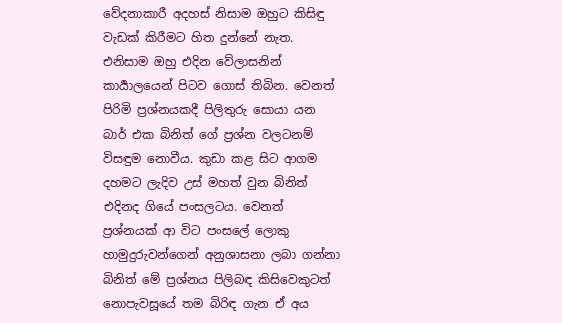වේදනාකාරී අදහස් නිසාම ඔහුට කිසිඳු වැඩක් කිරීමට හිත දුන්නේ නැත. එනිසාම ඔහු එදින වේලාසනින් කාර්‍යාලයෙන් පිටව ගොස් තිබින. වෙනත් පිරිමි ප්‍රශ්නයකදී පිලිතුරු සොයා යන බාර් එක බිනිත් ගේ ප්‍රශ්න වලටනම් විසඳුම නොවීය. කුඩා කළ සිට ආගම දහමට ලැදිව උස් මහත් වුන බිනිත් එදිනද ගියේ පංසලටය. වෙනත් ප්‍රශ්නයක් ආ විට පංසලේ ලොකු හාමුදුරුවන්ගෙන් අනුශාසනා ලබා ගන්නා බිනිත් මේ ප්‍රශ්නය පිලිබඳ කිසිවෙකුටත් නොපැවසූයේ තම බිරිඳ ගැන ඒ අය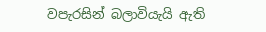වපැරසින් බලාවියැයි ඇති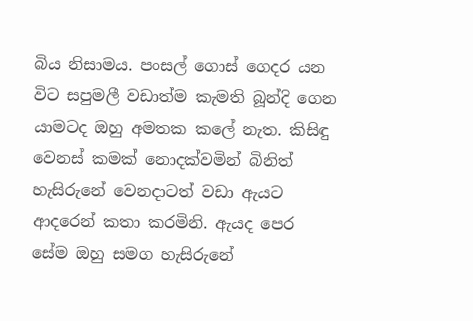බිය නිසාමය. පංසල් ගොස් ගෙදර යන විට සපුමලී වඩාත්ම කැමති බූන්දි ගෙන යාමටද ඔහු අමතක කලේ නැත. කිසිඳු වෙනස් කමක් නොදක්වමින් බිනිත් හැසිරුනේ වෙනදාටත් වඩා ඇයට ආදරෙන් කතා කරමිනි. ඇයද පෙර සේම ඔහු සමග හැසිරුනේ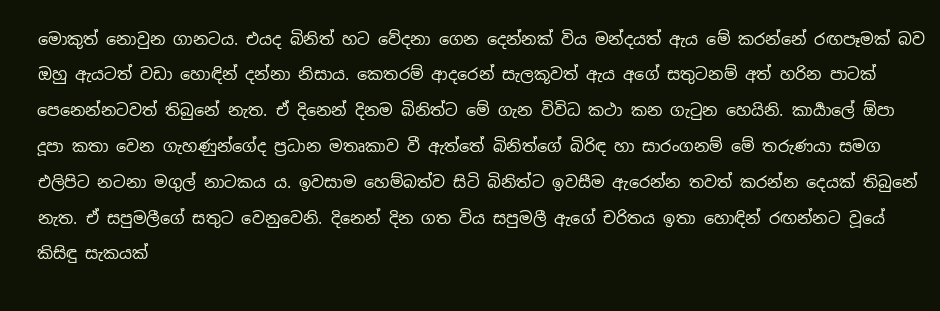මොකුත් නොවුන ගානටය. එයද බිනිත් හට වේදනා ගෙන දෙන්නක් විය මන්දයත් ඇය මේ කරන්නේ රඟපෑමක් බව ඔහු ඇයටත් වඩා හොඳින් දන්නා නිසාය. කෙතරම් ආදරෙන් සැලකූවත් ඇය අගේ සතුටනම් අත් හරින පාටක් පෙනෙන්නටවත් තිබුනේ නැත. ඒ දිනෙන් දිනම බිනිත්ට මේ ගැන විවිධ කථා කන ගැටුන හෙයිනි. කාර්‍යාලේ ඕපා දූපා කතා වෙන ගැහණුන්ගේද ප්‍රධාන මතෘකාව වී ඇත්තේ බිනිත්ගේ බිරිඳ හා සාරංගනම් මේ තරුණයා සමග එලිපිට නටනා මගුල් නාටකය ය. ඉවසාම හෙම්බත්ව සිටි බිනිත්ට ඉවසීම ඇරෙන්න තවත් කරන්න දෙයක් තිබුනේ නැත. ඒ සපුමලීගේ සතුට වෙනුවෙනි. දිනෙන් දින ගත විය සපුමලී ඇගේ චරිතය ඉතා හොඳින් රඟන්නට වූයේ කිසිඳු සැකයක්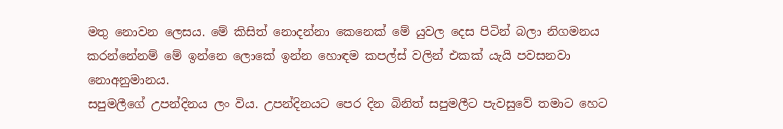මතු නොවන ලෙසය. මේ කිසිත් නොදන්නා කෙනෙක් මේ යුවල දෙස පිටින් බලා නිගමනය කරන්නේනම් මේ ඉන්නෙ ලොකේ ඉන්න හොඳම කපල්ස් වලින් එකක් යැයි පවසනවා නොඅනුමානය.
සපුමලීගේ උපන්දිනය ලං විය. උපන්දිනයට පෙර දින බිනිත් සපුමලීට පැවසුවේ තමාට හෙට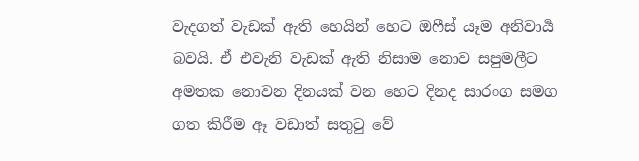වැදගත් වැඩක් ඇති හෙයින් හෙට ඔෆීස් යෑම අනිවාර්‍ය බවයි. ඒ එවැනි වැඩක් ඇති නිසාම නොව සපුමලීට අමතක නොවන දිනයක් වන හෙට දිනද සාරංග සමග ගත කිරීම ඈ වඩාත් සතුටු වේ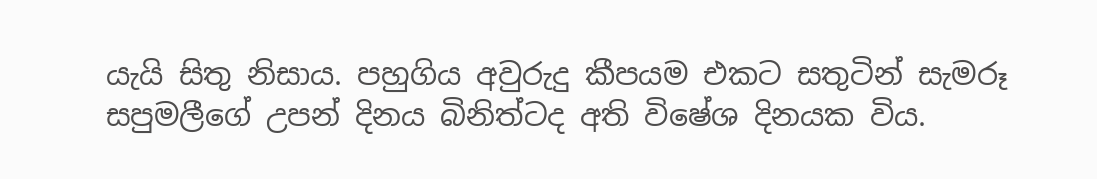යැයි සිතු නිසාය. පහුගිය අවුරුදු කීපයම එකට සතුටින් සැමරූ සපුමලීගේ උපන් දිනය බිනිත්ටද අති විෂේශ දිනයක විය.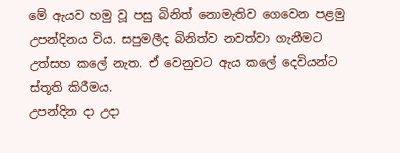මේ ඇයව හමු වූ පසු බිනිත් නොමැතිව ගෙවෙන පළමු උපන්දිනය විය. සපුමලීද බිනිත්ව නවත්වා ගැනීමට උත්සහ කලේ නැත. ඒ වෙනුවට ඇය කලේ දෙවියන්ට ස්තූති කිරීමය.
උපන්දින දා උදා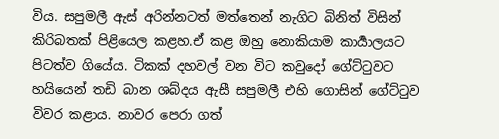විය. සපුමලී ඇස් අරින්නටත් මත්තෙන් නැගිට බිනිත් විසින් කිරිබතක් පිළියෙල කළහ.ඒ කළ ඔහු නොකියාම කාර්‍යාලයට පිටත්ව ගියේය. ටිකක් දහවල් වන විට කවුදෝ ගේට්ටුවට හයියෙන් තඩි බාන ශබ්දය ඇසී සපුමලී එහි ගොසින් ගේට්ටුව විවර කළාය. නාවර පෙරා ගත්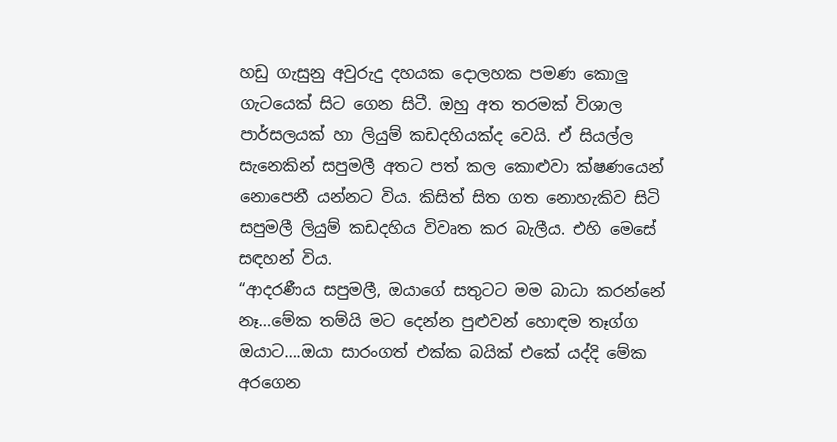හඩු ගැසුනු අවුරුදු දහයක දොලහක පමණ කොලු ගැටයෙක් සිට ගෙන සිටී. ඔහු අත තරමක් විශාල පාර්සලයක් හා ලියුම් කඩදහියක්ද වෙයි. ඒ සියල්ල සැනෙකින් සපුමලී අතට පත් කල කොළුවා ක්ෂණයෙන් නොපෙනී යන්නට විය. කිසිත් සිත ගත නොහැකිව සිටි සපුමලී ලියුම් කඩදහිය විවෘත කර බැලීය. එහි මෙසේ සඳහන් විය.
“ආදරණීය සපුමලී, ඔයාගේ සතුටට මම බාධා කරන්නේ නෑ…මේක තම්යි මට දෙන්න පුළුවන් හොඳම තෑග්ග ඔයාට….ඔයා සාරංගත් එක්ක බයික් එකේ යද්දි මේක අරගෙන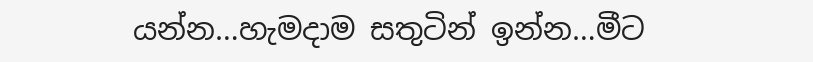යන්න…හැමදාම සතුටින් ඉන්න…මීට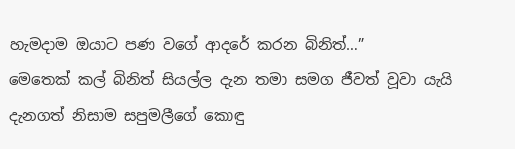හැමදාම ඔයාට පණ වගේ ආදරේ කරන බිනිත්…”
මෙතෙක් කල් බිනිත් සියල්ල දැන තමා සමග ජීවත් වූවා යැයි දැනගත් නිසාම සපුමලීගේ කොඳු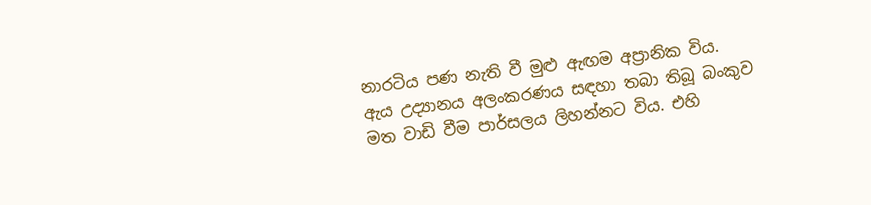නාරටිය පණ නැති වී මුළු ඇඟම අප්‍රානික විය. ඇය උද්‍යානය අලංකරණය සඳහා තබා තිබූ බංකුව මත වාඩි වීම පාර්සලය ලිහන්නට විය. එහි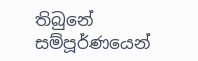තිබුනේ සම්පූර්ණයෙන්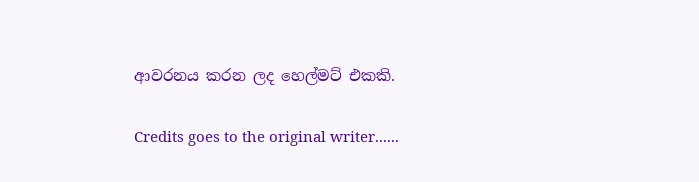ආවරනය කරන ලද හෙල්මට් එකකි.

Credits goes to the original writer......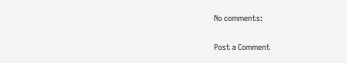No comments:

Post a Comment